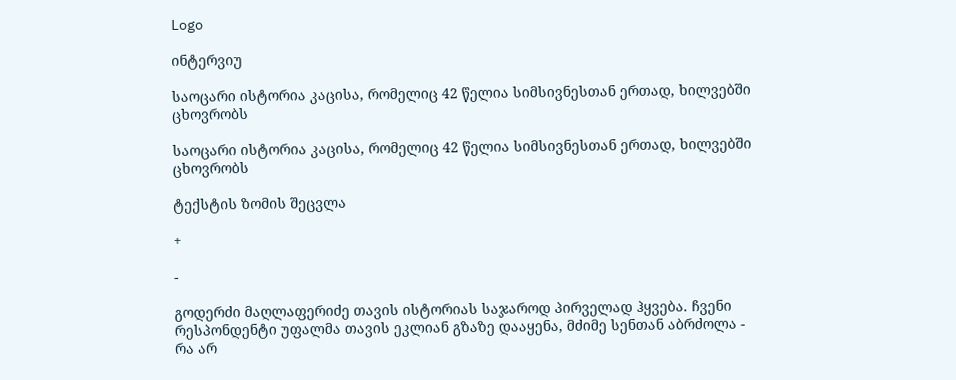Logo

ინტერვიუ

საოცარი ისტორია კაცისა, რომელიც 42 წელია სიმსივნესთან ერთად, ხილვებში ცხოვრობს

საოცარი ისტორია კაცისა, რომელიც 42 წელია სიმსივნესთან ერთად, ხილვებში ცხოვრობს

ტექსტის ზომის შეცვლა

+

-

გოდერძი მაღლაფერიძე თავის ისტორიას საჯაროდ პირველად ჰყვება. ჩვენი რესპონდენტი უფალმა თავის ეკლიან გზაზე დააყენა, მძიმე სენთან აბრძოლა - რა არ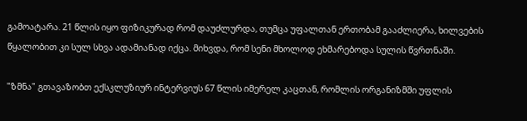გამოატარა. 21 წლის იყო ფიზიკურად რომ დაუძლურდა, თუმცა უფალთან ერთობამ გააძლიერა, ხილვების წყალობით კი სულ სხვა ადამიანად იქცა. მიხვდა, რომ სენი მხოლოდ ეხმარებოდა სულის წვრთნაში.

"ზმნა" გთავაზობთ ექსკლუზიურ ინტერვიუს 67 წლის იმერელ კაცთან, რომლის ორგანიზმში უფლის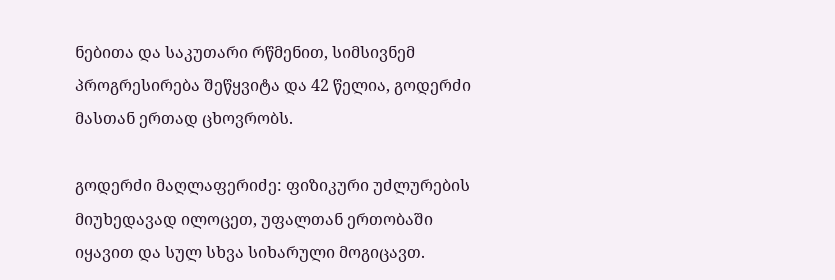ნებითა და საკუთარი რწმენით, სიმსივნემ პროგრესირება შეწყვიტა და 42 წელია, გოდერძი მასთან ერთად ცხოვრობს.

გოდერძი მაღლაფერიძე: ფიზიკური უძლურების მიუხედავად ილოცეთ, უფალთან ერთობაში იყავით და სულ სხვა სიხარული მოგიცავთ.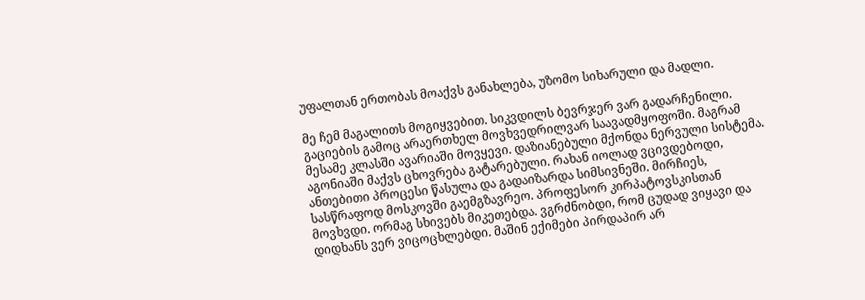უფალთან ერთობას მოაქვს განახლება, უზომო სიხარული და მადლი.

მე ჩემ მაგალითს მოგიყვებით. სიკვდილს ბევრჯერ ვარ გადარჩენილი. გაციების გამოც არაერთხელ მოვხვედრილვარ საავადმყოფოში. მაგრამ მესამე კლასში ავარიაში მოვყევი. დაზიანებული მქონდა ნერვული სისტემა. აგონიაში მაქვს ცხოვრება გატარებული. რახან იოლად ვცივდებოდი, ანთებითი პროცესი წასულა და გადაიზარდა სიმსივნეში. მირჩიეს, სასწრაფოდ მოსკოვში გაემგზავრეო. პროფესორ კირპატოვსკისთან მოვხვდი. ორმაგ სხივებს მიკეთებდა. ვგრძნობდი, რომ ცუდად ვიყავი და დიდხანს ვერ ვიცოცხლებდი. მაშინ ექიმები პირდაპირ არ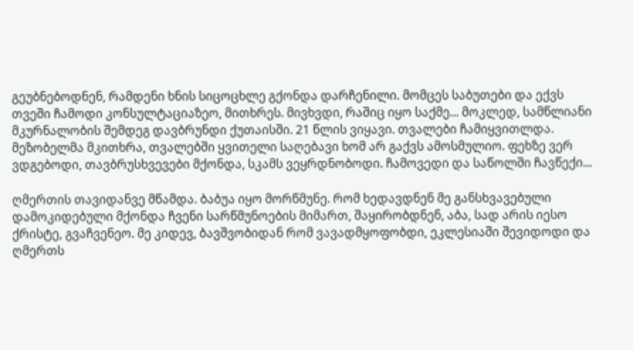გეუბნებოდნენ, რამდენი ხნის სიცოცხლე გქონდა დარჩენილი. მომცეს საბუთები და ექვს თვეში ჩამოდი კონსულტაციაზეო, მითხრეს. მივხვდი, რაშიც იყო საქმე... მოკლედ, სამწლიანი მკურნალობის შემდეგ დავბრუნდი ქუთაისში. 21 წლის ვიყავი. თვალები ჩამიყვითლდა. მეზობელმა მკითხრა, თვალებში ყვითელი საღებავი ხომ არ გაქვს ამოსმულიო. ფეხზე ვერ ვდგებოდი, თავბრუსხვევები მქონდა, სკამს ვეყრდნობოდი. ჩამოვედი და საწოლში ჩავწექი...

ღმერთის თავიდანვე მწამდა. ბაბუა იყო მორწმუნე. რომ ხედავდნენ მე განსხვავებული დამოკიდებული მქონდა ჩვენი სარწმუნოების მიმართ, შაყირობდნენ, აბა, სად არის იესო ქრისტე, გვაჩვენეო. მე კიდევ, ბავშვობიდან რომ ვავადმყოფობდი, ეკლესიაში შევიდოდი და ღმერთს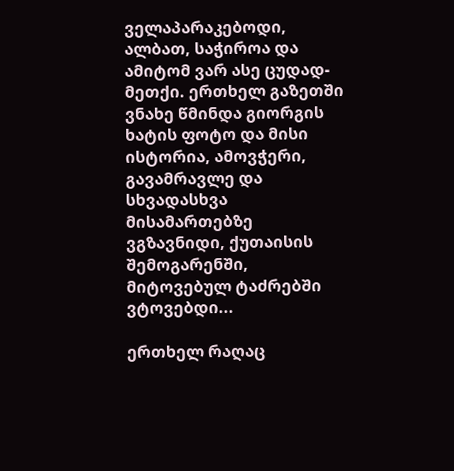ველაპარაკებოდი, ალბათ, საჭიროა და ამიტომ ვარ ასე ცუდად-მეთქი. ერთხელ გაზეთში ვნახე წმინდა გიორგის ხატის ფოტო და მისი ისტორია, ამოვჭერი, გავამრავლე და სხვადასხვა მისამართებზე ვგზავნიდი, ქუთაისის შემოგარენში, მიტოვებულ ტაძრებში ვტოვებდი...

ერთხელ რაღაც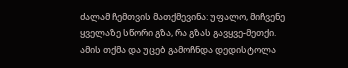ძალამ ჩემთვის მათქმევინა: უფალო, მიჩვენე ყველაზე სწორი გზა, რა გზას გავყვე-მეთქი. ამის თქმა და უცებ გამოჩნდა დედისტოლა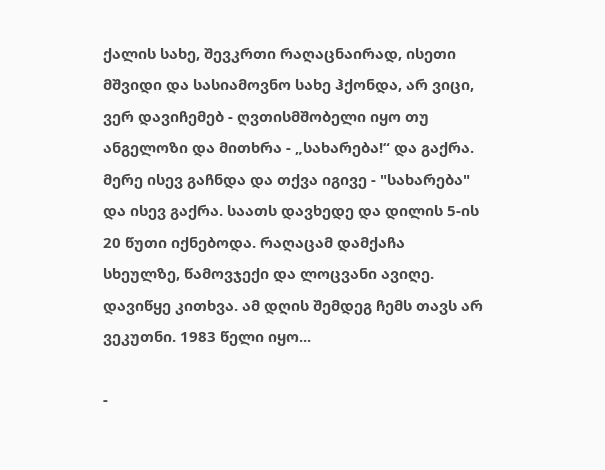ქალის სახე, შევკრთი რაღაცნაირად, ისეთი მშვიდი და სასიამოვნო სახე ჰქონდა, არ ვიცი, ვერ დავიჩემებ - ღვთისმშობელი იყო თუ ანგელოზი და მითხრა - „სახარება!“ და გაქრა. მერე ისევ გაჩნდა და თქვა იგივე - "სახარება" და ისევ გაქრა. საათს დავხედე და დილის 5-ის 20 წუთი იქნებოდა. რაღაცამ დამქაჩა სხეულზე, წამოვჯექი და ლოცვანი ავიღე. დავიწყე კითხვა. ამ დღის შემდეგ ჩემს თავს არ ვეკუთნი. 1983 წელი იყო...

-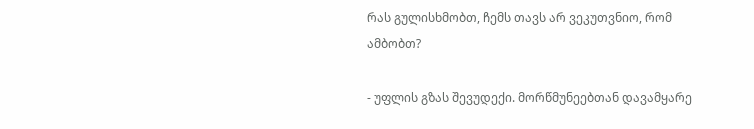რას გულისხმობთ, ჩემს თავს არ ვეკუთვნიო, რომ ამბობთ?

- უფლის გზას შევუდექი. მორწმუნეებთან დავამყარე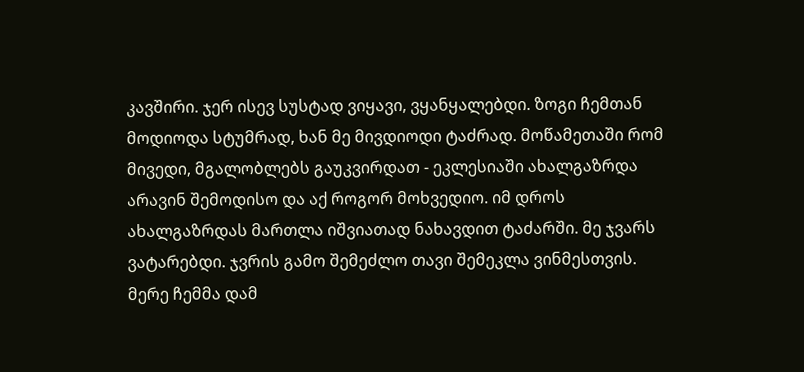კავშირი. ჯერ ისევ სუსტად ვიყავი, ვყანყალებდი. ზოგი ჩემთან მოდიოდა სტუმრად, ხან მე მივდიოდი ტაძრად. მოწამეთაში რომ მივედი, მგალობლებს გაუკვირდათ - ეკლესიაში ახალგაზრდა არავინ შემოდისო და აქ როგორ მოხვედიო. იმ დროს ახალგაზრდას მართლა იშვიათად ნახავდით ტაძარში. მე ჯვარს ვატარებდი. ჯვრის გამო შემეძლო თავი შემეკლა ვინმესთვის. მერე ჩემმა დამ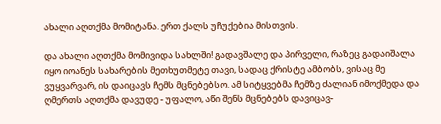ახალი აღთქმა მომიტანა. ერთ ქალს უჩუქებია მისთვის.

და ახალი აღთქმა მომივიდა სახლში! გადავშალე და პირველი, რაზეც გადაიშალა იყო იოანეს სახარების მეთხუთმეტე თავი, სადაც ქრისტე ამბობს, ვისაც მე ვუყვარვარ, ის დაიცავს ჩემს მცნებებსო. ამ სიტყვებმა ჩემზე ძალიან იმოქმედა და ღმერთს აღთქმა დავუდე - უფალო, აწი შენს მცნებებს დავიცავ-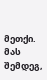მეთქი. მას შემდეგ,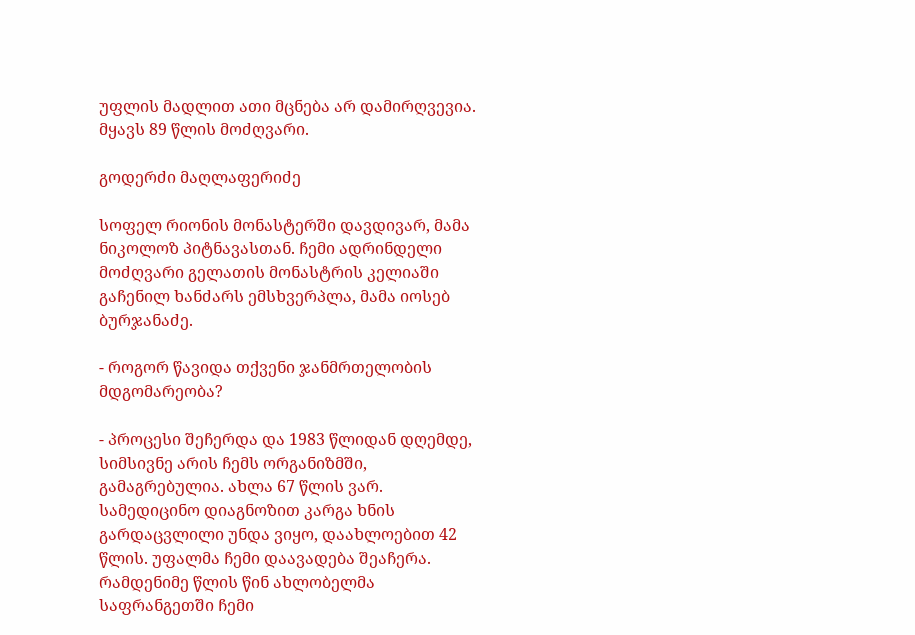უფლის მადლით ათი მცნება არ დამირღვევია. მყავს 89 წლის მოძღვარი.

გოდერძი მაღლაფერიძე

სოფელ რიონის მონასტერში დავდივარ, მამა ნიკოლოზ პიტნავასთან. ჩემი ადრინდელი მოძღვარი გელათის მონასტრის კელიაში გაჩენილ ხანძარს ემსხვერპლა, მამა იოსებ ბურჯანაძე.

- როგორ წავიდა თქვენი ჯანმრთელობის მდგომარეობა?

- პროცესი შეჩერდა და 1983 წლიდან დღემდე, სიმსივნე არის ჩემს ორგანიზმში, გამაგრებულია. ახლა 67 წლის ვარ. სამედიცინო დიაგნოზით კარგა ხნის გარდაცვლილი უნდა ვიყო, დაახლოებით 42 წლის. უფალმა ჩემი დაავადება შეაჩერა. რამდენიმე წლის წინ ახლობელმა საფრანგეთში ჩემი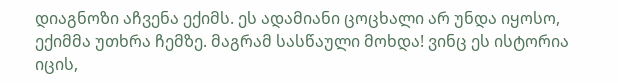დიაგნოზი აჩვენა ექიმს. ეს ადამიანი ცოცხალი არ უნდა იყოსო, ექიმმა უთხრა ჩემზე. მაგრამ სასწაული მოხდა! ვინც ეს ისტორია იცის,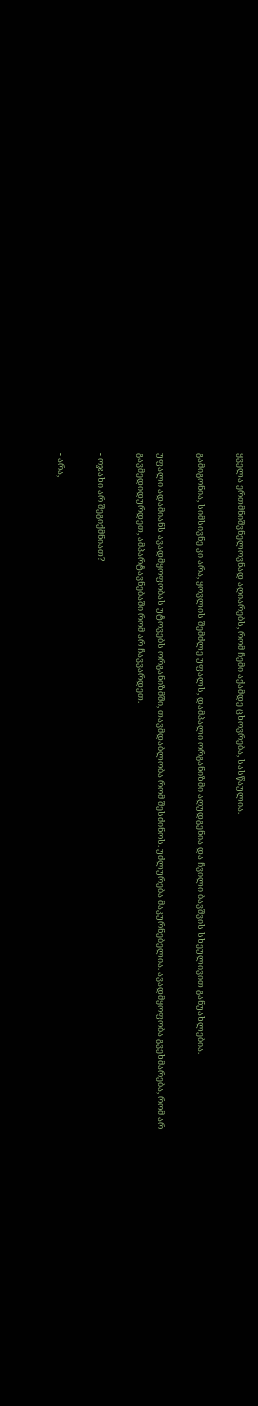ყველა ერთმნიშვნელოვნად აღიარებს, რომ ჩემი აქამდე ცხოვრება, სასწაულია.

გამიგონია, სიმსივნე კი არა, ყოვლის შემძლე უფალს, დამპალი ორგანიზმი აღუდგენია და ჩვილი ბავშვის სხეულივით განუახლებია.

უფალი ადამიანს ავადმყოფობას უტოვებს ორგანიზმში, თავმდაბლობა რომ შესძინოს. უძლურება მაკურნებელია. ავადმყოფობა გვეხმარება, რომ არ გავმედიდურდეთ, ამპარტავნებაში რომ არ ჩავვარდეთ.

- ოჯახი არ შეგიქმნიათ?

- არა,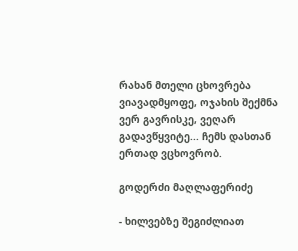რახან მთელი ცხოვრება ვიავადმყოფე, ოჯახის შექმნა ვერ გავრისკე, ვეღარ გადავწყვიტე... ჩემს დასთან ერთად ვცხოვრობ.

გოდერძი მაღლაფერიძე

- ხილვებზე შეგიძლიათ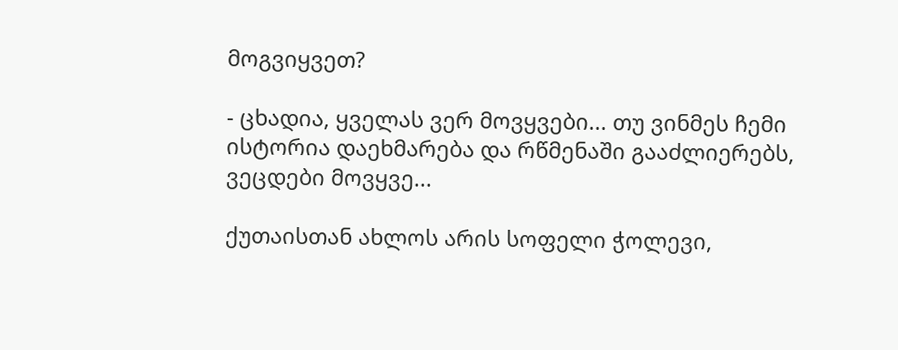მოგვიყვეთ?

- ცხადია, ყველას ვერ მოვყვები... თუ ვინმეს ჩემი ისტორია დაეხმარება და რწმენაში გააძლიერებს, ვეცდები მოვყვე...

ქუთაისთან ახლოს არის სოფელი ჭოლევი,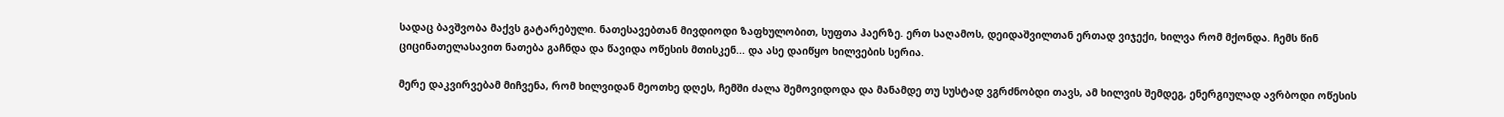სადაც ბავშვობა მაქვს გატარებული. ნათესავებთან მივდიოდი ზაფხულობით, სუფთა ჰაერზე. ერთ საღამოს, დეიდაშვილთან ერთად ვიჯექი, ხილვა რომ მქონდა. ჩემს წინ ციცინათელასავით ნათება გაჩნდა და წავიდა ოწესის მთისკენ... და ასე დაიწყო ხილვების სერია.

მერე დაკვირვებამ მიჩვენა, რომ ხილვიდან მეოთხე დღეს, ჩემში ძალა შემოვიდოდა და მანამდე თუ სუსტად ვგრძნობდი თავს, ამ ხილვის შემდეგ, ენერგიულად ავრბოდი ოწესის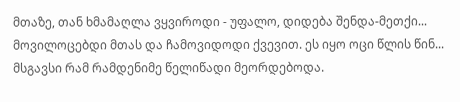მთაზე, თან ხმამაღლა ვყვიროდი - უფალო, დიდება შენდა-მეთქი... მოვილოცებდი მთას და ჩამოვიდოდი ქვევით. ეს იყო ოცი წლის წინ... მსგავსი რამ რამდენიმე წელიწადი მეორდებოდა.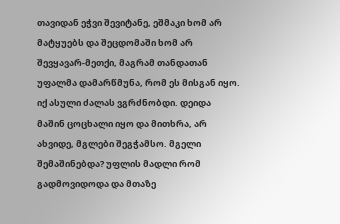თავიდან ეჭვი შევიტანე, ეშმაკი ხომ არ მატყუებს და შეცდომაში ხომ არ შევყავარ-მეთქი, მაგრამ თანდათან უფალმა დამარწმუნა, რომ ეს მისგან იყო. იქ ასული ძალას ვგრძნობდი. დეიდა მაშინ ცოცხალი იყო და მითხრა, არ ახვიდე, მგლები შეგჭამსო. მგელი შემაშინებდა? უფლის მადლი რომ გადმოვიდოდა და მთაზე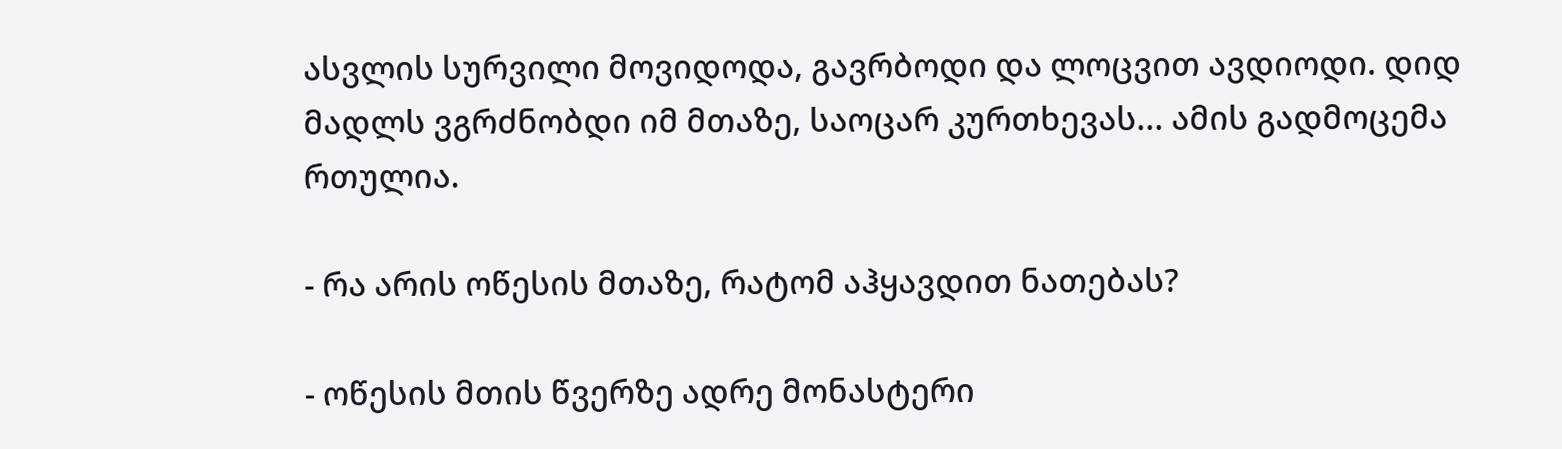ასვლის სურვილი მოვიდოდა, გავრბოდი და ლოცვით ავდიოდი. დიდ მადლს ვგრძნობდი იმ მთაზე, საოცარ კურთხევას... ამის გადმოცემა რთულია.

- რა არის ოწესის მთაზე, რატომ აჰყავდით ნათებას?

- ოწესის მთის წვერზე ადრე მონასტერი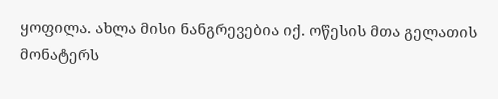ყოფილა. ახლა მისი ნანგრევებია იქ. ოწესის მთა გელათის მონატერს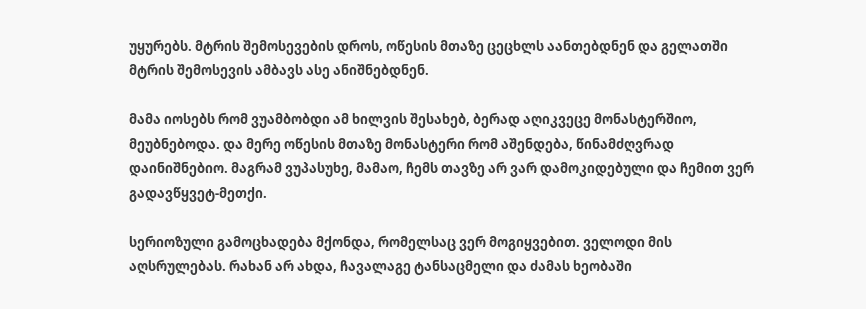უყურებს. მტრის შემოსევების დროს, ოწესის მთაზე ცეცხლს აანთებდნენ და გელათში მტრის შემოსევის ამბავს ასე ანიშნებდნენ.

მამა იოსებს რომ ვუამბობდი ამ ხილვის შესახებ, ბერად აღიკვეცე მონასტერშიო, მეუბნებოდა. და მერე ოწესის მთაზე მონასტერი რომ აშენდება, წინამძღვრად დაინიშნებიო. მაგრამ ვუპასუხე, მამაო, ჩემს თავზე არ ვარ დამოკიდებული და ჩემით ვერ გადავწყვეტ-მეთქი.

სერიოზული გამოცხადება მქონდა, რომელსაც ვერ მოგიყვებით. ველოდი მის აღსრულებას. რახან არ ახდა, ჩავალაგე ტანსაცმელი და ძამას ხეობაში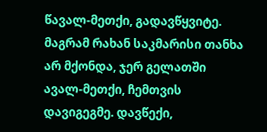წავალ-მეთქი, გადავწყვიტე. მაგრამ რახან საკმარისი თანხა არ მქონდა, ჯერ გელათში ავალ-მეთქი, ჩემთვის დავიგეგმე. დავწექი,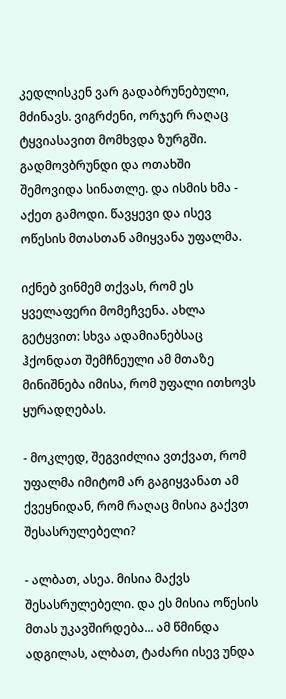კედლისკენ ვარ გადაბრუნებული, მძინავს. ვიგრძენი, ორჯერ რაღაც ტყვიასავით მომხვდა ზურგში. გადმოვბრუნდი და ოთახში შემოვიდა სინათლე. და ისმის ხმა - აქეთ გამოდი. წავყევი და ისევ ოწესის მთასთან ამიყვანა უფალმა.

იქნებ ვინმემ თქვას, რომ ეს ყველაფერი მომეჩვენა. ახლა გეტყვით: სხვა ადამიანებსაც ჰქონდათ შემჩნეული ამ მთაზე მინიშნება იმისა, რომ უფალი ითხოვს ყურადღებას.

- მოკლედ, შეგვიძლია ვთქვათ, რომ უფალმა იმიტომ არ გაგიყვანათ ამ ქვეყნიდან, რომ რაღაც მისია გაქვთ შესასრულებელი?

- ალბათ, ასეა. მისია მაქვს შესასრულებელი. და ეს მისია ოწესის მთას უკავშირდება... ამ წმინდა ადგილას, ალბათ, ტაძარი ისევ უნდა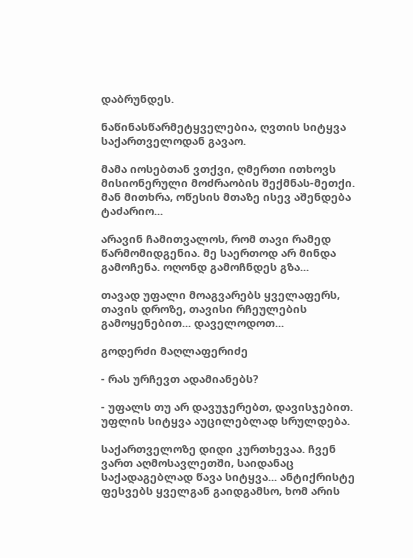დაბრუნდეს.

ნაწინასწარმეტყველებია, ღვთის სიტყვა საქართველოდან გავაო.

მამა იოსებთან ვთქვი, ღმერთი ითხოვს მისიონერული მოძრაობის შექმნას-მეთქი. მან მითხრა, ოწესის მთაზე ისევ აშენდება ტაძარიო...

არავინ ჩამითვალოს, რომ თავი რამედ წარმომიდგენია. მე საერთოდ არ მინდა გამოჩენა. ოღონდ გამოჩნდეს გზა...

თავად უფალი მოაგვარებს ყველაფერს, თავის დროზე, თავისი რჩეულების გამოყენებით... დაველოდოთ...

გოდერძი მაღლაფერიძე

- რას ურჩევთ ადამიანებს?

- უფალს თუ არ დავუჯერებთ, დავისჯებით. უფლის სიტყვა აუცილებლად სრულდება.

საქართველოზე დიდი კურთხევაა. ჩვენ ვართ აღმოსავლეთში, საიდანაც საქადაგებლად წავა სიტყვა... ანტიქრისტე ფესვებს ყველგან გაიდგამსო, ხომ არის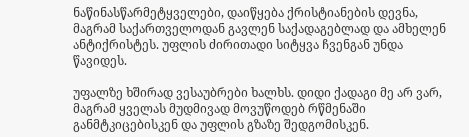ნაწინასწარმეტყველები, დაიწყება ქრისტიანების დევნა, მაგრამ საქართველოდან გავლენ საქადაგებლად და ამხელენ ანტიქრისტეს. უფლის ძირითადი სიტყვა ჩვენგან უნდა წავიდეს.

უფალზე ხშირად ვესაუბრები ხალხს. დიდი ქადაგი მე არ ვარ, მაგრამ ყველას მუდმივად მოვუწოდებ რწმენაში განმტკიცებისკენ და უფლის გზაზე შედგომისკენ.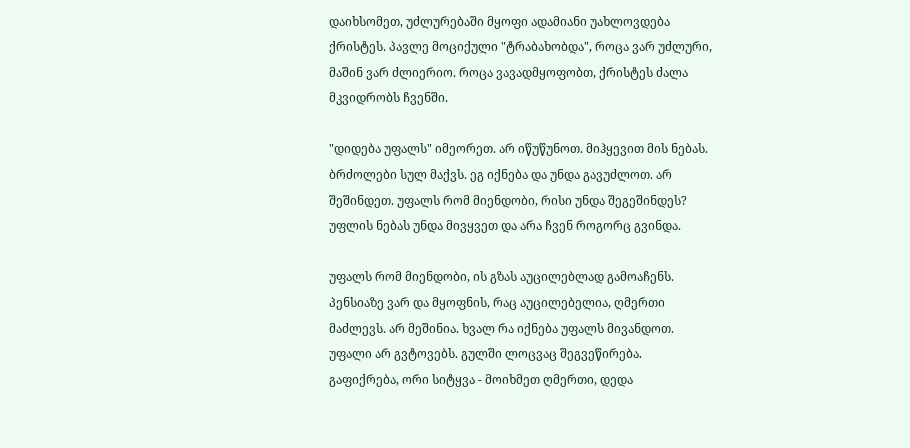დაიხსომეთ, უძლურებაში მყოფი ადამიანი უახლოვდება ქრისტეს. პავლე მოციქული "ტრაბახობდა", როცა ვარ უძლური, მაშინ ვარ ძლიერიო. როცა ვავადმყოფობთ, ქრისტეს ძალა მკვიდრობს ჩვენში.

"დიდება უფალს" იმეორეთ. არ იწუწუნოთ. მიჰყევით მის ნებას. ბრძოლები სულ მაქვს. ეგ იქნება და უნდა გავუძლოთ. არ შეშინდეთ. უფალს რომ მიენდობი, რისი უნდა შეგეშინდეს? უფლის ნებას უნდა მივყვეთ და არა ჩვენ როგორც გვინდა.

უფალს რომ მიენდობი, ის გზას აუცილებლად გამოაჩენს. პენსიაზე ვარ და მყოფნის, რაც აუცილებელია, ღმერთი მაძლევს. არ მეშინია. ხვალ რა იქნება უფალს მივანდოთ. უფალი არ გვტოვებს. გულში ლოცვაც შეგვეწირება. გაფიქრება, ორი სიტყვა - მოიხმეთ ღმერთი, დედა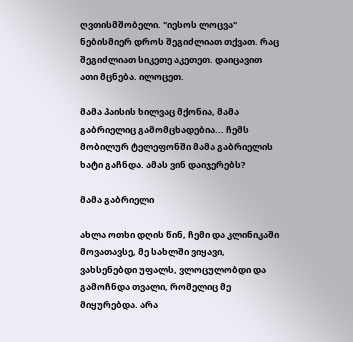ღვთისმშობელი. "იესოს ლოცვა" ნებისმიერ დროს შეგიძლიათ თქვათ. რაც შეგიძლიათ სიკეთე აკეთეთ. დაიცავით ათი მცნება. ილოცეთ.

მამა პაისის ხილვაც მქონია, მამა გაბრიელიც გამომცხადებია... ჩემს მობილურ ტელეფონში მამა გაბრიელის ხატი გაჩნდა. ამას ვინ დაიჯერებს?

მამა გაბრიელი

ახლა ოთხი დღის წინ, ჩემი და კლინიკაში მოვათავსე, მე სახლში ვიყავი, ვახსენებდი უფალს, ვლოცულობდი და გამოჩნდა თვალი, რომელიც მე მიყურებდა. არა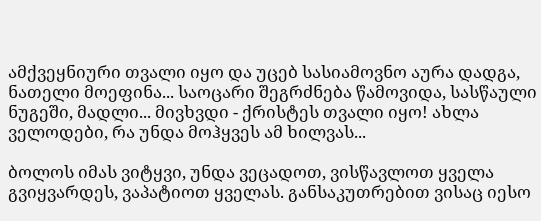ამქვეყნიური თვალი იყო და უცებ სასიამოვნო აურა დადგა, ნათელი მოეფინა... საოცარი შეგრძნება წამოვიდა, სასწაული ნუგეში, მადლი... მივხვდი - ქრისტეს თვალი იყო! ახლა ველოდები, რა უნდა მოჰყვეს ამ ხილვას...

ბოლოს იმას ვიტყვი, უნდა ვეცადოთ, ვისწავლოთ ყველა გვიყვარდეს, ვაპატიოთ ყველას. განსაკუთრებით ვისაც იესო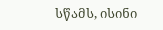სწამს, ისინი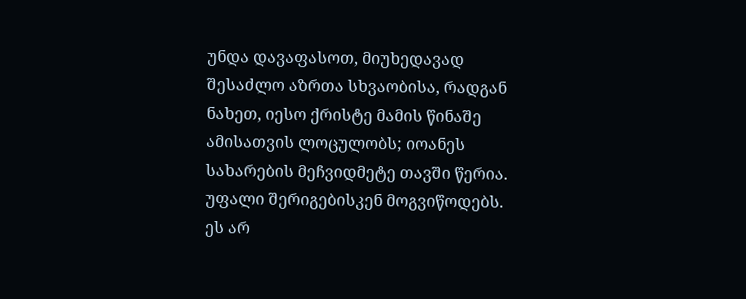უნდა დავაფასოთ, მიუხედავად შესაძლო აზრთა სხვაობისა, რადგან ნახეთ, იესო ქრისტე მამის წინაშე ამისათვის ლოცულობს; იოანეს სახარების მეჩვიდმეტე თავში წერია. უფალი შერიგებისკენ მოგვიწოდებს. ეს არ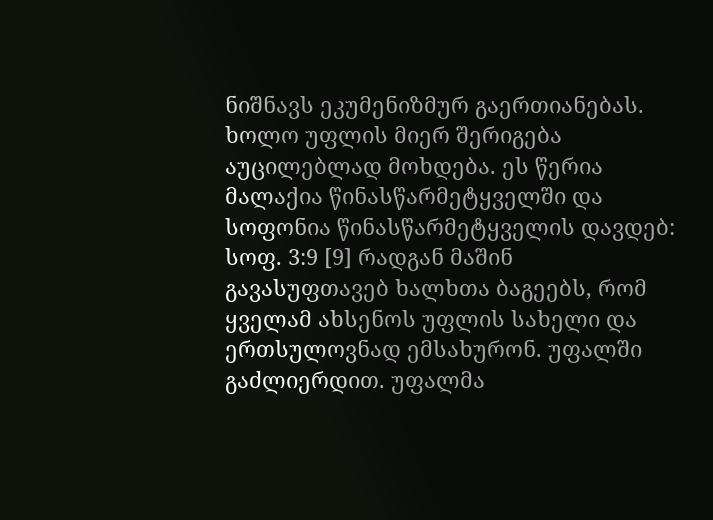ნიშნავს ეკუმენიზმურ გაერთიანებას. ხოლო უფლის მიერ შერიგება აუცილებლად მოხდება. ეს წერია მალაქია წინასწარმეტყველში და სოფონია წინასწარმეტყველის დავდებ: სოფ. 3:9 [9] რადგან მაშინ გავასუფთავებ ხალხთა ბაგეებს, რომ ყველამ ახსენოს უფლის სახელი და ერთსულოვნად ემსახურონ. უფალში გაძლიერდით. უფალმა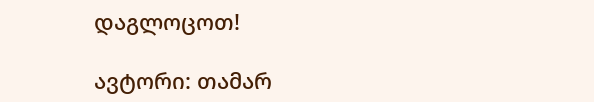დაგლოცოთ!

ავტორი: თამარ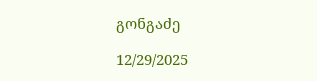გონგაძე

12/29/2025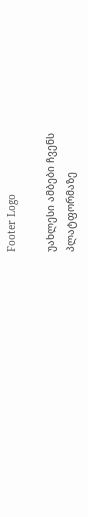Footer Logo

უახლესი ამბები ჩვენს
პლატფორმაზე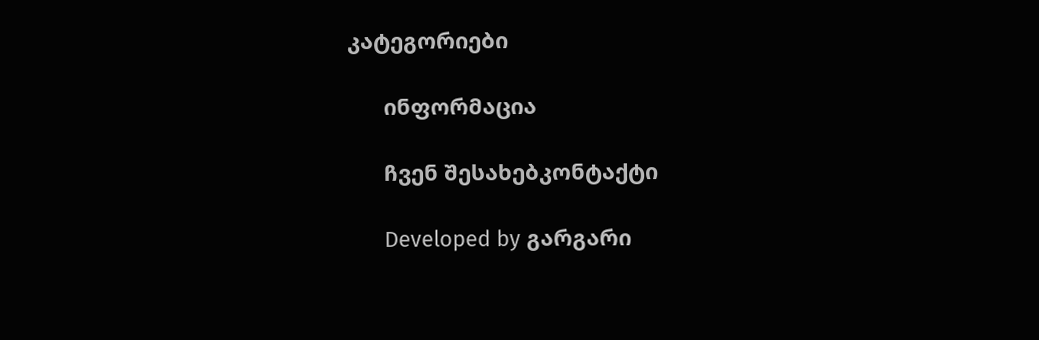კატეგორიები

      ინფორმაცია

      ჩვენ შესახებკონტაქტი

      Developed by გარგარი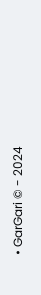• GarGari © - 2024